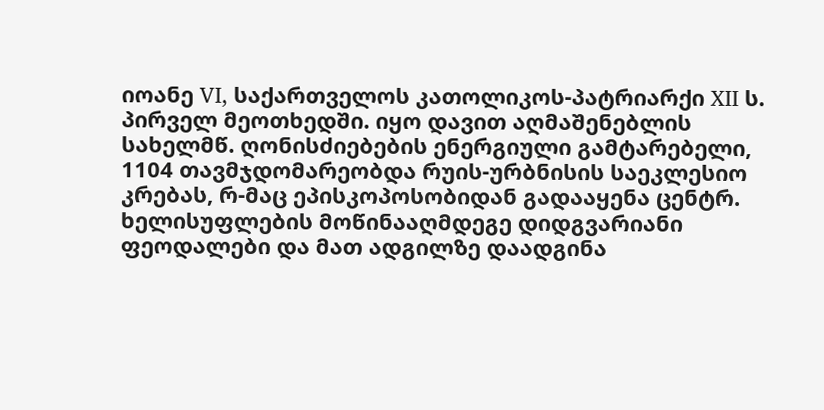იოანე VI, საქართველოს კათოლიკოს-პატრიარქი XII ს. პირველ მეოთხედში. იყო დავით აღმაშენებლის სახელმწ. ღონისძიებების ენერგიული გამტარებელი, 1104 თავმჯდომარეობდა რუის-ურბნისის საეკლესიო კრებას, რ-მაც ეპისკოპოსობიდან გადააყენა ცენტრ. ხელისუფლების მოწინააღმდეგე დიდგვარიანი ფეოდალები და მათ ადგილზე დაადგინა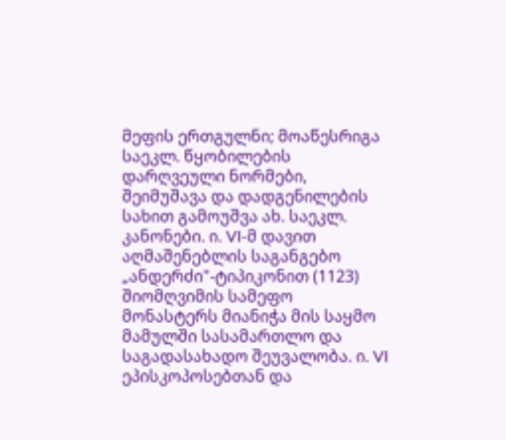მეფის ერთგულნი; მოაწესრიგა საეკლ. წყობილების დარღვეული ნორმები, შეიმუშავა და დადგენილების სახით გამოუშვა ახ. საეკლ. კანონები. ი. VI-მ დავით აღმაშენებლის საგანგებო „ანდერძი"-ტიპიკონით (1123) შიომღვიმის სამეფო მონასტერს მიანიჭა მის საყმო მამულში სასამართლო და საგადასახადო შეუვალობა. ი. VI ეპისკოპოსებთან და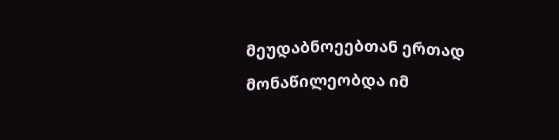მეუდაბნოეებთან ერთად მონაწილეობდა იმ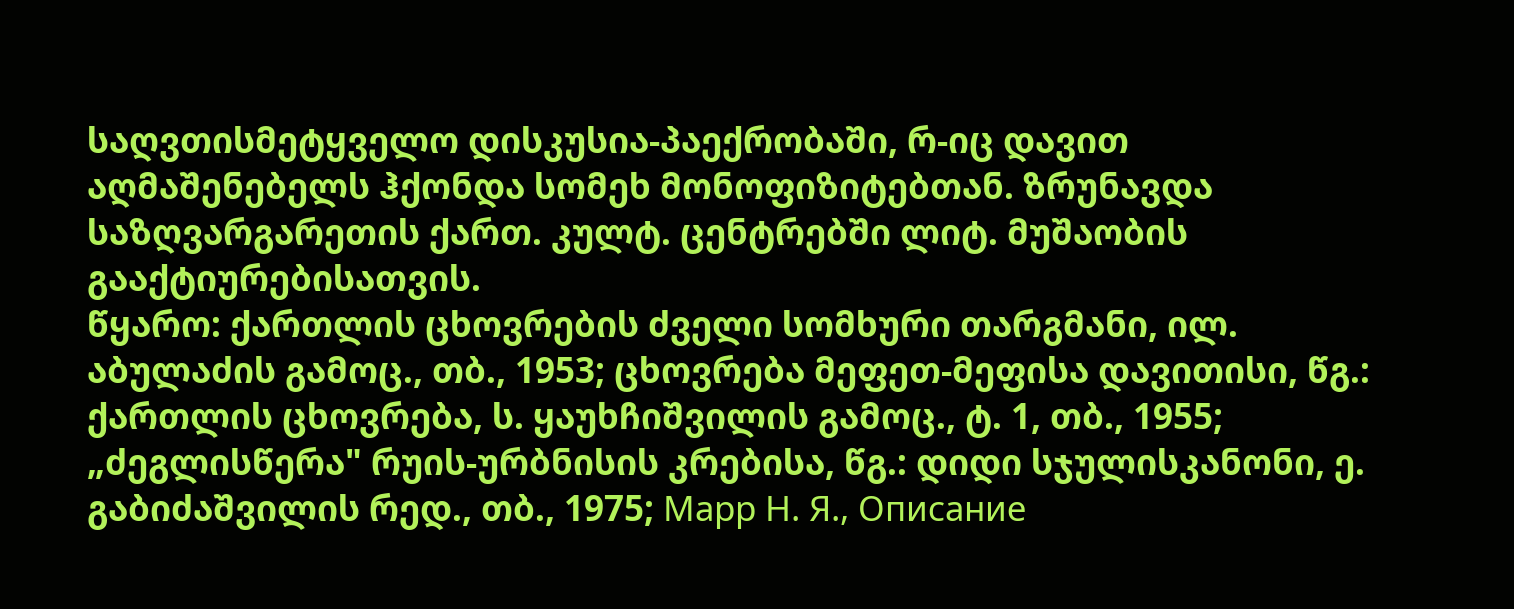საღვთისმეტყველო დისკუსია-პაექრობაში, რ-იც დავით აღმაშენებელს ჰქონდა სომეხ მონოფიზიტებთან. ზრუნავდა საზღვარგარეთის ქართ. კულტ. ცენტრებში ლიტ. მუშაობის გააქტიურებისათვის.
წყარო: ქართლის ცხოვრების ძველი სომხური თარგმანი, ილ. აბულაძის გამოც., თბ., 1953; ცხოვრება მეფეთ-მეფისა დავითისი, წგ.: ქართლის ცხოვრება, ს. ყაუხჩიშვილის გამოც., ტ. 1, თბ., 1955; „ძეგლისწერა" რუის-ურბნისის კრებისა, წგ.: დიდი სჯულისკანონი, ე. გაბიძაშვილის რედ., თბ., 1975; Марр Н. Я., Описание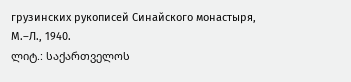грузинских рукописей Синайского монастыря, М.–Л., 1940.
ლიტ.: საქართველოს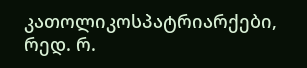კათოლიკოსპატრიარქები, რედ. რ.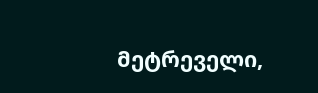მეტრეველი,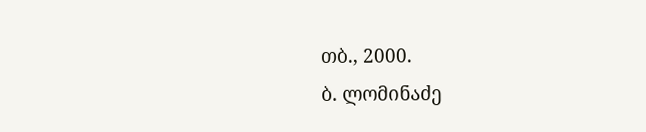თბ., 2000.
ბ. ლომინაძე